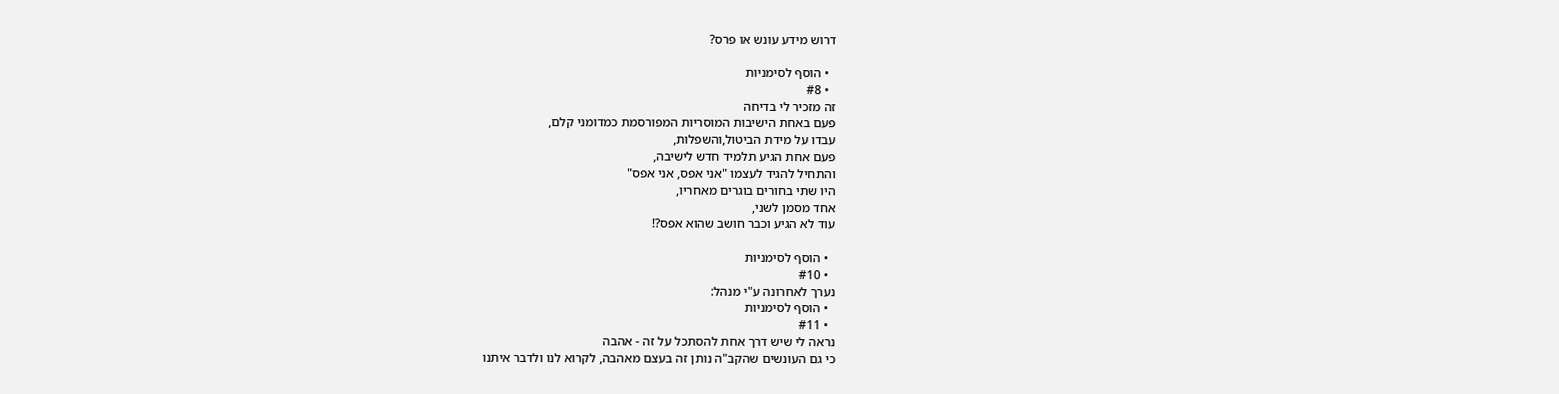דרוש מידע עונש או פרס?

  • הוסף לסימניות
  • #8
זה מזכיר לי בדיחה
פעם באחת הישיבות המוסריות המפורסמת כמדומני קלם,
עבדו על מידת הביטול,והשפלות,
פעם אחת הגיע תלמיד חדש לישיבה,
והתחיל להגיד לעצמו "אני אפס, אני אפס"
היו שתי בחורים בוגרים מאחריו,
אחד מסמן לשני,
עוד לא הגיע וכבר חושב שהוא אפס?!

  • הוסף לסימניות
  • #10
נערך לאחרונה ע"י מנהל:
  • הוסף לסימניות
  • #11
נראה לי שיש דרך אחת להסתכל על זה - אהבה
כי גם העונשים שהקב"ה נותן זה בעצם מאהבה, לקרוא לנו ולדבר איתנו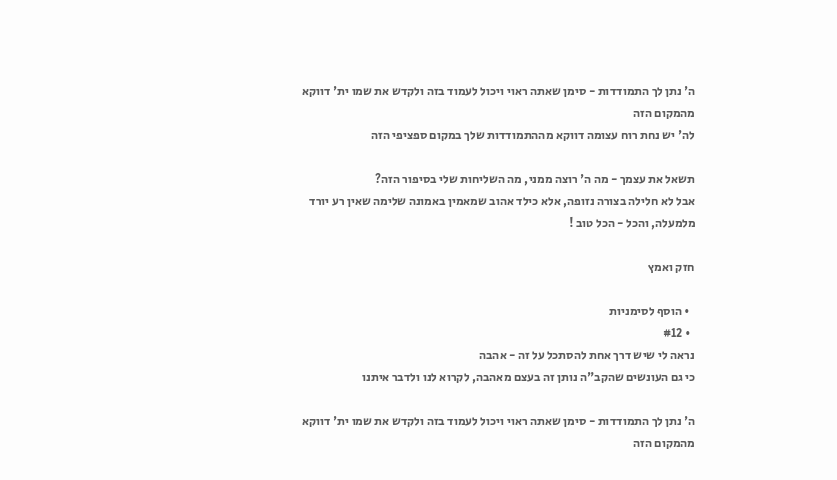ה' נתן לך התמודדות - סימן שאתה ראוי ויכול לעמוד בזה ולקדש את שמו ית' דווקא מהמקום הזה
לה' יש נחת רוח עצומה דווקא מההתמודדות שלך במקום ספציפי הזה

תשאל את עצמך - מה ה' רוצה ממני, מה השליחות שלי בסיפור הזה?
אבל לא חלילה בצורה נזופה, אלא כילד אהוב שמאמין באמונה שלימה שאין רע יורד מלמעלה, והכל - הכל טוב !

חזק ואמץ

  • הוסף לסימניות
  • #12
נראה לי שיש דרך אחת להסתכל על זה - אהבה
כי גם העונשים שהקב"ה נותן זה בעצם מאהבה, לקרוא לנו ולדבר איתנו

ה' נתן לך התמודדות - סימן שאתה ראוי ויכול לעמוד בזה ולקדש את שמו ית' דווקא מהמקום הזה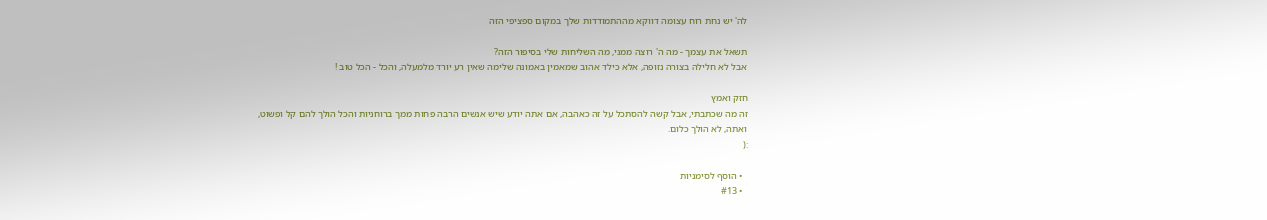לה' יש נחת רוח עצומה דווקא מההתמודדות שלך במקום ספציפי הזה

תשאל את עצמך - מה ה' רוצה ממני, מה השליחות שלי בסיפור הזה?
אבל לא חלילה בצורה נזופה, אלא כילד אהוב שמאמין באמונה שלימה שאין רע יורד מלמעלה, והכל - הכל טוב !

חזק ואמץ
זה מה שכתבתי, אבל קשה להסתכל על זה כאהבה, אם אתה יודע שיש אנשים הרבה פחות ממך ברוחניות והכל הולך להם קל ופשוט,
ואתה, לא הולך כלום.
:(

  • הוסף לסימניות
  • #13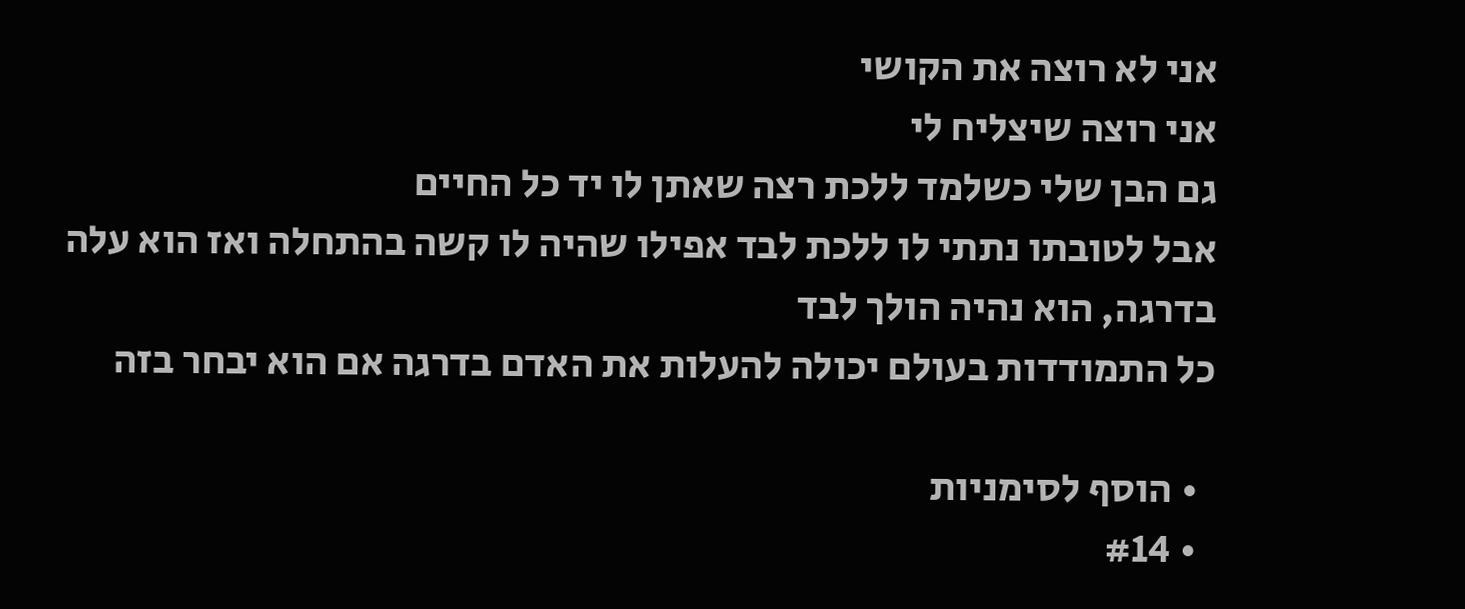אני לא רוצה את הקושי
אני רוצה שיצליח לי
גם הבן שלי כשלמד ללכת רצה שאתן לו יד כל החיים
אבל לטובתו נתתי לו ללכת לבד אפילו שהיה לו קשה בהתחלה ואז הוא עלה בדרגה, הוא נהיה הולך לבד
כל התמודדות בעולם יכולה להעלות את האדם בדרגה אם הוא יבחר בזה

  • הוסף לסימניות
  • #14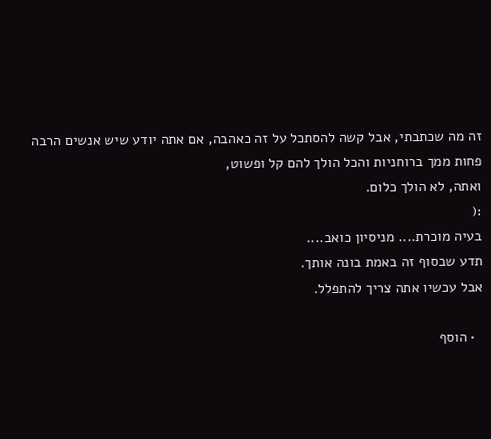זה מה שכתבתי, אבל קשה להסתכל על זה כאהבה, אם אתה יודע שיש אנשים הרבה פחות ממך ברוחניות והכל הולך להם קל ופשוט,
ואתה, לא הולך כלום.
:(
בעיה מוכרת.... מניסיון כואב....
תדע שבסוף זה באמת בונה אותך.
אבל עכשיו אתה צריך להתפלל.

  • הוסף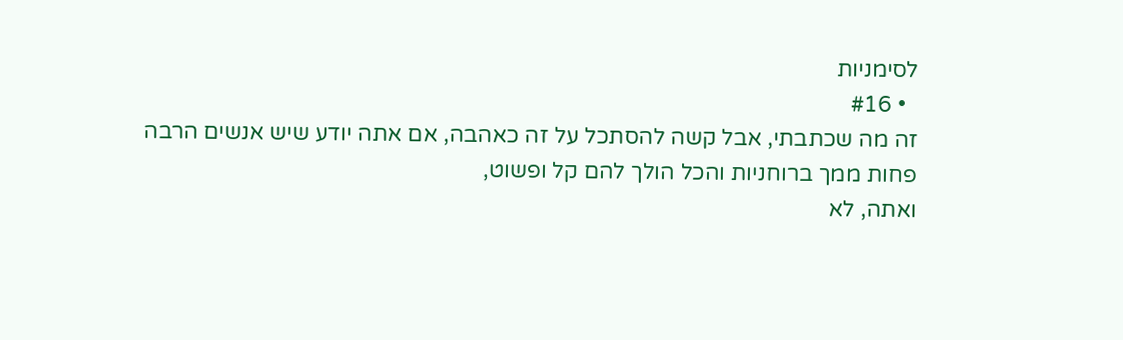לסימניות
  • #16
זה מה שכתבתי, אבל קשה להסתכל על זה כאהבה, אם אתה יודע שיש אנשים הרבה פחות ממך ברוחניות והכל הולך להם קל ופשוט,
ואתה, לא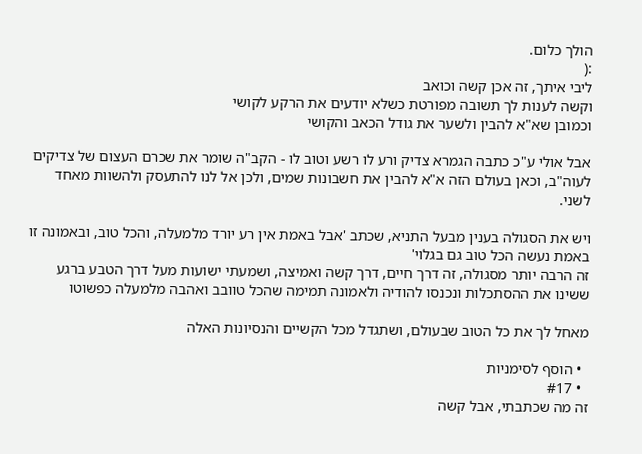הולך כלום.
:(
ליבי איתך, זה אכן קשה וכואב
וקשה לענות לך תשובה מפורטת כשלא יודעים את הרקע לקושי
וכמובן שא"א להבין ולשער את גודל הכאב והקושי

אבל אולי ע"כ כתבה הגמרא צדיק ורע לו רשע וטוב לו - הקב"ה שומר את שכרם העצום של צדיקים לעוה"ב, וכאן בעולם הזה א"א להבין את חשבונות שמים, ולכן אל לנו להתעסק ולהשוות מאחד לשני.

ויש את הסגולה בענין מבעל התניא, שכתב 'אבל באמת אין רע יורד מלמעלה, והכל טוב, ובאמונה זו באמת נעשה הכל טוב גם בגלוי'
זה הרבה יותר מסגולה, זה דרך חיים, דרך קשה ואמיצה, ושמעתי ישועות מעל דרך הטבע ברגע ששינו את ההסתכלות ונכנסו להודיה ולאמונה תמימה שהכל טוובב ואהבה מלמעלה כפשוטו

מאחל לך את כל הטוב שבעולם, ושתגדל מכל הקשיים והנסיונות האלה

  • הוסף לסימניות
  • #17
זה מה שכתבתי, אבל קשה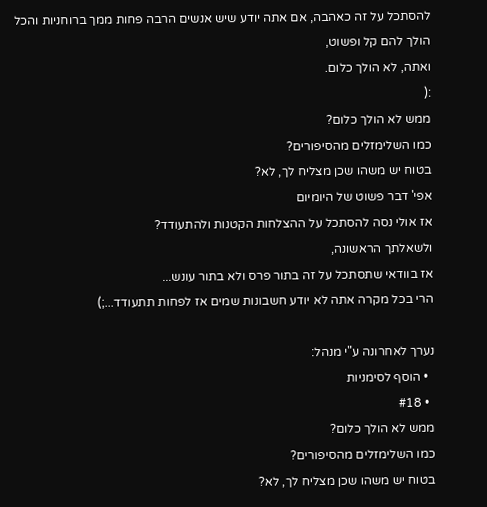להסתכל על זה כאהבה, אם אתה יודע שיש אנשים הרבה פחות ממך ברוחניות והכל הולך להם קל ופשוט,
ואתה, לא הולך כלום.
:(
ממש לא הולך כלום?
כמו השלימזלים מהסיפורים?
בטוח יש משהו שכן מצליח לך, לא?
אפי' דבר פשוט של היומיום
אז אולי נסה להסתכל על ההצלחות הקטנות ולהתעודד?
ולשאלתך הראשונה,
אז בוודאי שתסתכל על זה בתור פרס ולא בתור עונש...
הרי בכל מקרה אתה לא יודע חשבונות שמים אז לפחות תתעודד...;)

נערך לאחרונה ע"י מנהל:
  • הוסף לסימניות
  • #18
ממש לא הולך כלום?
כמו השלימזלים מהסיפורים?
בטוח יש משהו שכן מצליח לך, לא?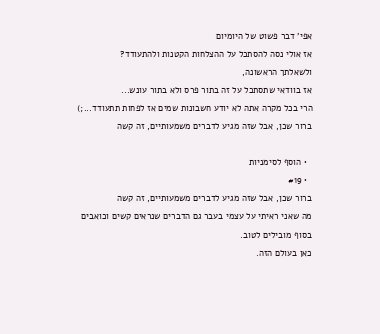אפי' דבר פשוט של היומיום
אז אולי נסה להסתכל על ההצלחות הקטנות ולהתעודד?
ולשאלתך הראשונה,
אז בוודאי שתסתכל על זה בתור פרס ולא בתור עונש...
הרי בכל מקרה אתה לא יודע חשבונות שמים אז לפחות תתעודד...;)
ברור שכן, אבל שזה מגיע לדברים משמעותיים, זה קשה

  • הוסף לסימניות
  • #19
ברור שכן, אבל שזה מגיע לדברים משמעותיים, זה קשה
מה שאני ראיתי על עצמי בעבר גם הדברים שנראים קשים וכואבים בסוף מובילים לטוב.
כאן בעולם הזה.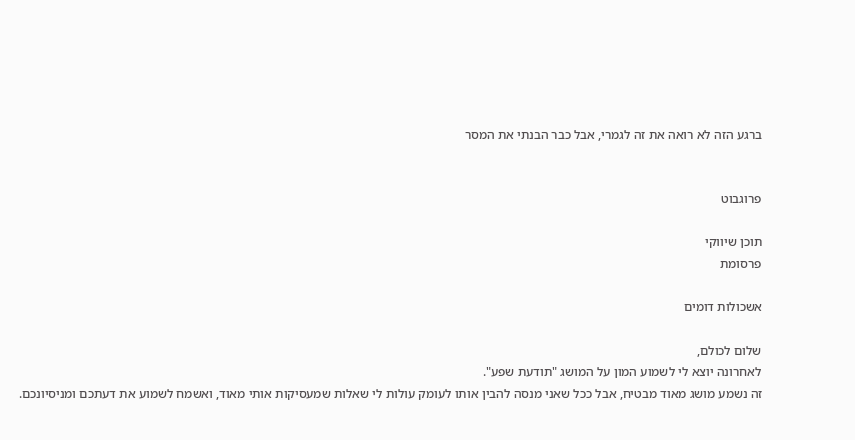ברגע הזה לא רואה את זה לגמרי, אבל כבר הבנתי את המסר


פרוגבוט

תוכן שיווקי
פרסומת

אשכולות דומים

שלום לכולם,
לאחרונה יוצא לי לשמוע המון על המושג "תודעת שפע".
זה נשמע מושג מאוד מבטיח, אבל ככל שאני מנסה להבין אותו לעומק עולות לי שאלות שמעסיקות אותי מאוד, ואשמח לשמוע את דעתכם ומניסיונכם.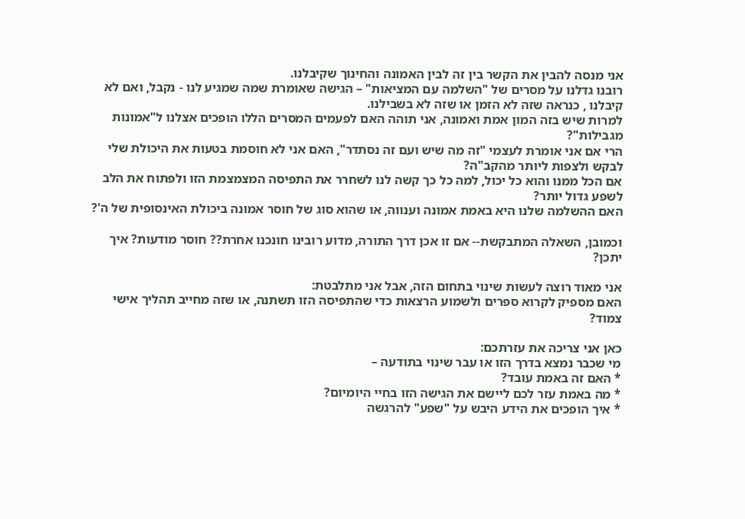אני מנסה להבין את הקשר בין זה לבין האמונה והחינוך שקיבלנו.
רובנו גדלנו על מסרים של "השלמה עם המציאות" – הגישה שאומרת שמה שמגיע לנו - נקבל, ואם לא קיבלנו , כנראה שזה לא הזמן או שזה לא בשבילנו.
למרות שיש בזה המון אמת ואמונה, אני תוהה האם לפעמים המסרים הללו הופכים אצלנו ל"אמונות מגבילות"?
הרי אם אני אומרת לעצמי "זה מה שיש ועם זה נסתדר", האם אני לא חוסמת בטעות את היכולת שלי לבקש ולצפות ליותר מהקב"ה?
אם הכל ממנו והוא כל יכול, למה כל כך קשה לנו לשחרר את התפיסה המצמצמת הזו ולפתוח את הלב לשפע גדול יותר?
האם ההשלמה שלנו היא באמת אמונה וענווה, או שהוא סוג של חוסר אמונה ביכולת האינסופית של ה'?

וכמובן, השאלה המתבקשת-- אם זו אכן דרך התורה, מדוע רובינו חונכנו אחרת?? חוסר מודעות? איך יתכן?

אני מאוד רוצה לעשות שינוי בתחום הזה, אבל אני מתלבטת:
האם מספיק לקרוא ספרים ולשמוע הרצאות כדי שהתפיסה הזו תשתנה, או שזה מחייב תהליך אישי צמוד?

כאן אני צריכה את עזרתכם:
מי שכבר נמצא בדרך הזו או עבר שינוי בתודעה –
* האם זה באמת עובד?
* מה באמת עזר לכם ליישם את הגישה הזו בחיי היומיום?
* איך הופכים את הידע היבש על "שפע" להרגשה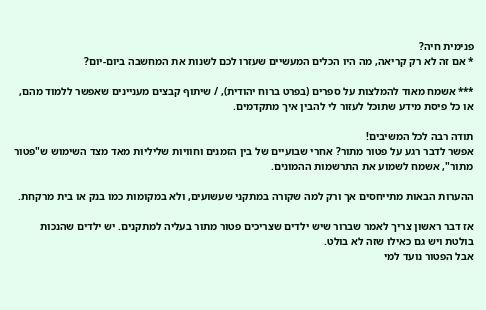פנימית חיה?
* אם זה לא רק קריאה, מה היו הכלים המעשיים שעזרו לכם לשנות את המחשבה ביום-יום?

*** אשמח מאוד להמלצות על ספרים (בפרט ברוח יהודית), / שיתוף קבצים מעניינים שאפשר ללמוד מהם,
או כל פיסת מידע שתוכל לעזור לי להבין איך מתקדמים.

תודה רבה לכל המשיבים!
אפשר לדבר רגע על פטור מתור? אחרי שבועיים של בין הזמנים וחוויות שליליות מאד מצד השימוש ש"פטור מתור", אשמח לשמוע את התרשמות ההמונים.

ההערות הבאות מתייחסים אך ורק למה שקורה במתקני שעשועים, ולא במקומות כמו בנק או בית מרקחת.

אז דבר ראשון צריך לאמר שברור שיש ילדים שצריכים פטור מתור בעליה למתקנים. יש ילדים שהנכות בולטת ויש גם כאילו שזה לא בולט.
אבל הפטור נועד למי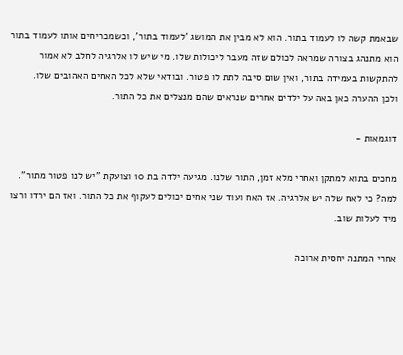שבאמת קשה לו לעמוד בתור. הוא לא מבין את המושג 'לעמוד בתור', וכשמכריחים אותו לעמוד בתור הוא מתנהג בצורה שמראה לכולם שזה מעבר ליכולות שלו. מי שיש לו אלרגיה לחלב לא אמור להתקשות בעמידה בתור, ואין שום סיבה לתת לו פטור. ובודאי שלא לכל האחים האהובים שלו.
ולכן ההערה כאן באה על ילדים אחרים שנראים שהם מנצלים את כל התור.

דוגמאות -

מחכים בתוא למתקן ואחרי מלא זמן, התור שלנו. מגיעה ילדה בת 10 וצועקת "יש לנו פטור מתור". למה? כי לאח שלה יש אלרגיה. אז האח ועוד שני אחים יכולים לעקוף את כל התור. ואז הם ירדו ורצו מיד לעלות שוב.

אחרי המתנה יחסית ארוכה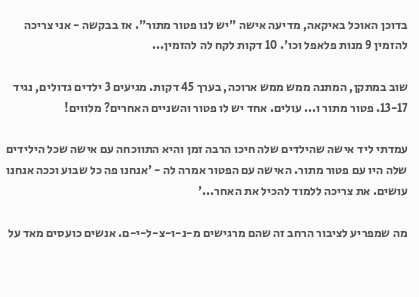בדוכן האוכל באיקאה, מדיעה אישה "יש לנו פטור מתור". אז בבקשה - אני צריכה להזמין 9 מנות פלאפל וכו'. 10 דקות לקח לה להזמין...

שוב במתקן, המתנה ממש ממש ארוכה, בערך 45 דקות. מגיעים 3 ילדים גדולים, נגיד 13-17. פטור מתור ו... עולים. אחד יש לו פטור והשניים האחרים? מלווים!

עמדתי ליד אישה שהילדים שלה חיכו הרבה זמן והיא התווכחה עם אישה שכל הילידים שלה היו עם פטור מתור. האישה עם הפטור אמרה לה - 'אנחנו פה כל שבוע וככה אנחנו עושים. את צריכה ללמוד להכיל את האחר...'

מה שמפריע לציבור הרחב זה שהם מרגישים מ-נ-ו-צ-ל-י-ם. אנשים כועסים מאד על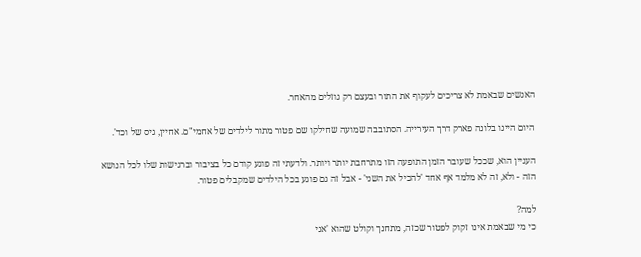האנשים שבאמת לא צריכים לעקוף את התור ובעצם רק גוזלים מהאחר.

היום היינו בלונה פארק דרך העירייה. הסתובבה שמועה שחילקו שם פטור מתור לילדים של אחמי"ם. אחיין, גיס של וכד'.

העניין הוא, שככל שעובר הזמן התופעה הזו מתרחבת יותר ויותר. ולדעתי זה פוגע קודם כל בציבור וברגישות שלו לכל הנושא הזה - ולא, זה לא מלמד אף אחד 'להכיל את השני' - אבל זה גם פוגע בכל הילדים שמקבלים פטור.

למה?
כי מי שבאמת אינו זקוק לפטור שכזה, מתחנך וקולט שהוא 'אני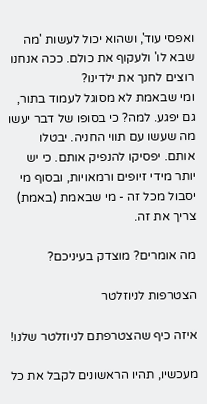ואפסי עוד', ושהוא יכול לעשות 'מה שבא לו' ולעקוף את כולם. ככה אנחנו רוצים לחנך את ילדינו?
ומי שבאמת לא מסוגל לעמוד בתור, גם יפגע. למה? כי בסופו של דבר יעשו מה שעשו עם תווי החניה. יבטלו אותם. יפסיקו להנפיק אותם. כי יש יותר מידי זיופים ורמאויות, ובסוף מי יסבול מכל זה - מי שבאמת (באמת) צריך את זה.

מה אומרים? מוצדק בעיניכם?

הצטרפות לניוזלטר

איזה כיף שהצטרפתם לניוזלטר שלנו!

מעכשיו, תהיו הראשונים לקבל את כל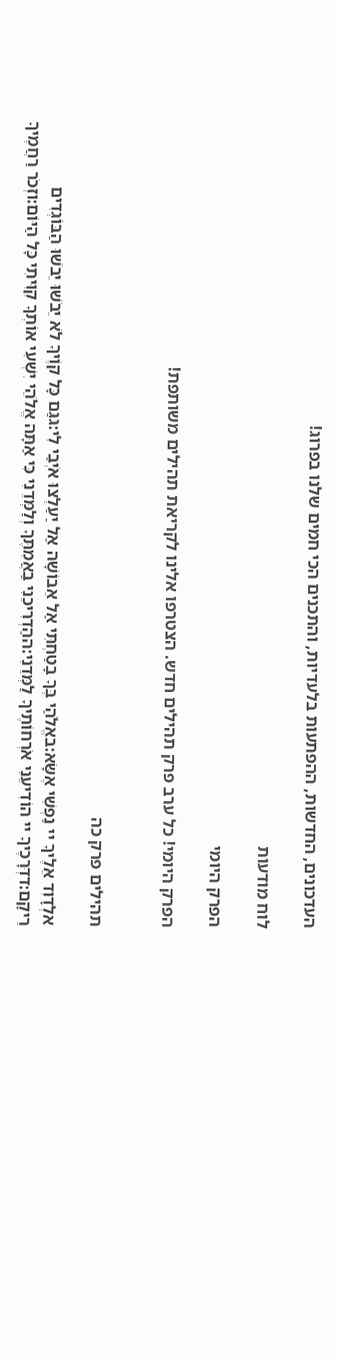העדכונים, החדשות, ההפתעות בלעדיות, והתכנים הכי חמים שלנו בפרוג!

לוח מודעות

הפרק היומי

הפרק היומי! כל ערב פרק תהילים חדש. הצטרפו אלינו לקריאת תהילים משותפת!


תהילים פרק כה

אלְדָוִד אֵלֶיךָ יי נַפְשִׁי אֶשָּׂא:באֱלֹהַי בְּךָ בָטַחְתִּי אַל אֵבוֹשָׁה אַל יַעַלְצוּ אֹיְבַי לִי:גגַּם כָּל קוֶֹיךָ לֹא יֵבֹשׁוּ יֵבֹשׁוּ הַבּוֹגְדִים רֵיקָם:דדְּרָכֶיךָ יי הוֹדִיעֵנִי אֹרְחוֹתֶיךָ לַמְּדֵנִי:ההַדְרִיכֵנִי בַאֲמִתֶּךָ וְלַמְּדֵנִי כִּי אַתָּה אֱלֹהֵי יִשְׁעִי אוֹתְךָ קִוִּיתִי כָּל הַיּוֹם:וזְכֹר רַחֲמֶיךָ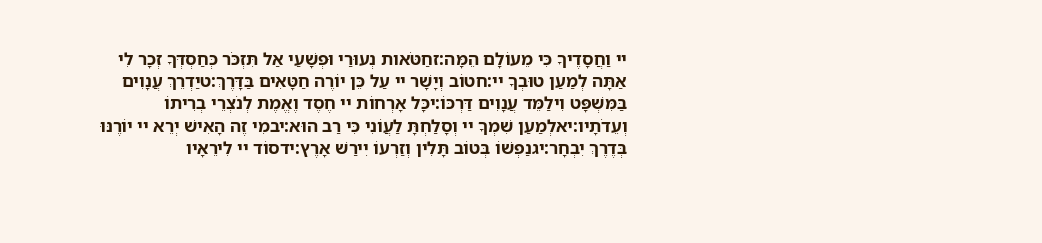יי וַחֲסָדֶיךָ כִּי מֵעוֹלָם הֵמָּה:זחַטֹּאות נְעוּרַי וּפְשָׁעַי אַל תִּזְכֹּר כְּחַסְדְּךָ זְכָר לִי אַתָּה לְמַעַן טוּבְךָ יי:חטוֹב וְיָשָׁר יי עַל כֵּן יוֹרֶה חַטָּאִים בַּדָּרֶךְ:טיַדְרֵךְ עֲנָוִים בַּמִּשְׁפָּט וִילַמֵּד עֲנָוִים דַּרְכּוֹ:יכָּל אָרְחוֹת יי חֶסֶד וֶאֱמֶת לְנֹצְרֵי בְרִיתוֹ וְעֵדֹתָיו:יאלְמַעַן שִׁמְךָ יי וְסָלַחְתָּ לַעֲוֹנִי כִּי רַב הוּא:יבמִי זֶה הָאִישׁ יְרֵא יי יוֹרֶנּוּ בְּדֶרֶךְ יִבְחָר:יגנַפְשׁוֹ בְּטוֹב תָּלִין וְזַרְעוֹ יִירַשׁ אָרֶץ:ידסוֹד יי לִירֵאָיו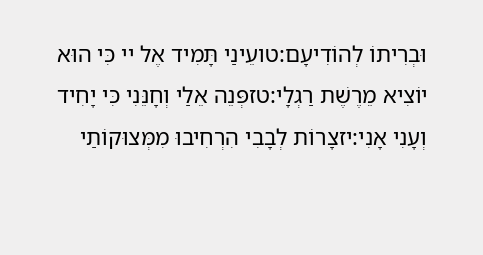וּבְרִיתוֹ לְהוֹדִיעָם:טועֵינַי תָּמִיד אֶל יי כִּי הוּא יוֹצִיא מֵרֶשֶׁת רַגְלָי:טזפְּנֵה אֵלַי וְחָנֵּנִי כִּי יָחִיד וְעָנִי אָנִי:יזצָרוֹת לְבָבִי הִרְחִיבוּ מִמְּצוּקוֹתַי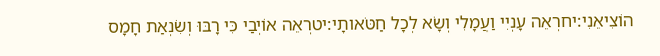הוֹצִיאֵנִי:יחרְאֵה עָנְיִי וַעֲמָלִי וְשָׂא לְכָל חַטֹּאותָי:יטרְאֵה אוֹיְבַי כִּי רָבּוּ וְשִׂנְאַת חָמָס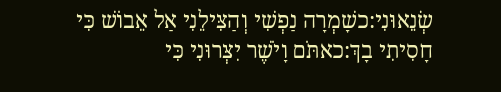שְׂנֵאוּנִי:כשָׁמְרָה נַפְשִׁי וְהַצִּילֵנִי אַל אֵבוֹשׁ כִּי חָסִיתִי בָךְ:כאתֹּם וָיֹשֶׁר יִצְּרוּנִי כִּי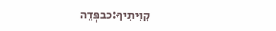קִוִּיתִיךָ:כבפְּדֵה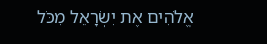אֱלֹהִים אֶת יִשְׂרָאֵל מִכֹּל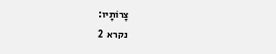צָרוֹתָיו:
נקרא  2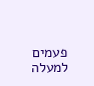פעמים
למעלה